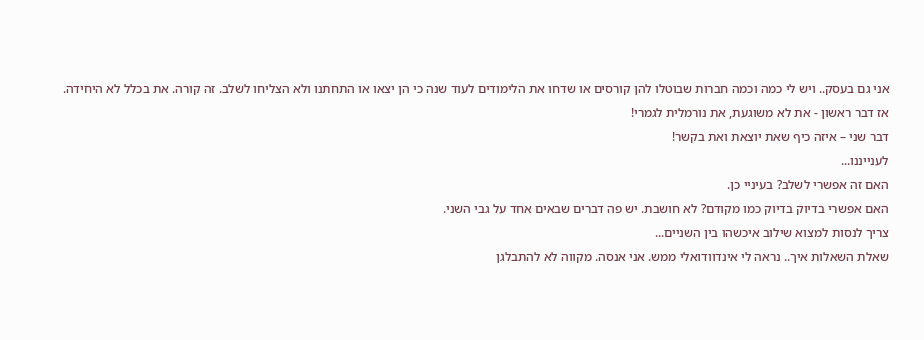אני גם בעסק.. ויש לי כמה וכמה חברות שבוטלו להן קורסים או שדחו את הלימודים לעוד שנה כי הן יצאו או התחתנו ולא הצליחו לשלב. זה קורה. את בכלל לא היחידה.
אז דבר ראשון - את לא משוגעת, את נורמלית לגמרי!
דבר שני – איזה כיף שאת יוצאת ואת בקשר!
לענייננו...
האם זה אפשרי לשלב? בעיניי כן.
האם אפשרי בדיוק בדיוק כמו מקודם? לא חושבת. יש פה דברים שבאים אחד על גבי השני.
צריך לנסות למצוא שילוב איכשהו בין השניים...
שאלת השאלות איך.. נראה לי אינדוודואלי ממש. אני אנסה. מקווה לא להתבלגן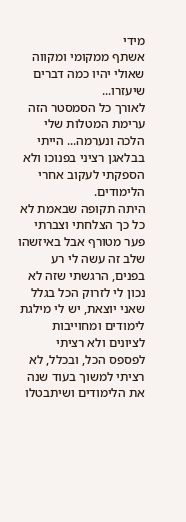מידי
אשתף ממקומי ומקווה שאולי יהיו כמה דברים שיעזרו...
לאורך כל הסמסטר הזה ערימת המטלות שלי הלכה ונערמה... הייתי בבלאגן רציני בפנוכו ולא הספקתי לעקוב אחרי הלימודים.
היתה תקופה שבאמת לא כל כך הצלחתי וצברתי פער מטורף אבל באיזשהו שלב זה עשה לי רע בפנים, הרגשתי שזה לא נכון לי לזרוק הכל בגלל שאני יוצאת, יש לי מילגת לימודים ומחוייבות לציונים ולא רציתי לפספס הכל, ובכלל, לא רציתי למשוך בעוד שנה את הלימודים ושיתבטלו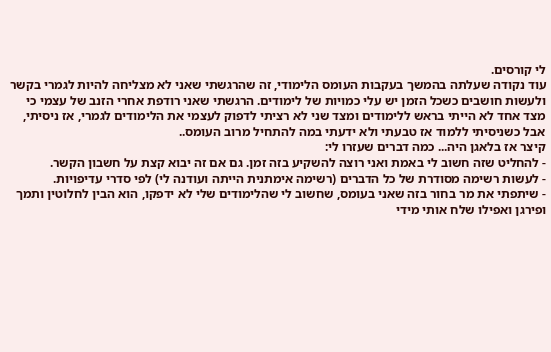לי קורסים.
עוד נקודה שעלתה בהמשך בעקבות העומס הלימודי, זה שהרגשתי שאני לא מצליחה להיות לגמרי בקשר ולעשות חושבים כשכל הזמן יש עלי כמויות של לימודים. הרגשתי שאני רודפת אחרי הזנב של עצמי כי מצד אחד לא הייתי בראש ללימודים ומצד שני לא רציתי לדפוק לעצמי את הלימודים לגמרי, אז ניסיתי, אבל כשניסיתי ללמוד אז טבעתי ולא ידעתי במה להתחיל מרוב העומס..
קיצר אז בלאגן היה... כמה דברים שעזרו לי:
- להחליט שזה חשוב לי באמת ואני רוצה להשקיע בזה זמן. גם אם זה יבוא קצת על חשבון הקשר.
- לעשות רשימה מסודרת של כל הדברים (רשימה אימתנית הייתה ועודנה לי) לפי סדרי עדיפויות.
- שיתפתי את מר בחור בזה שאני בעומס, שחשוב לי שהלימודים שלי לא ידפקו, הוא הבין לחלוטין ותמך ופירגן ואפילו שלח אותי מידי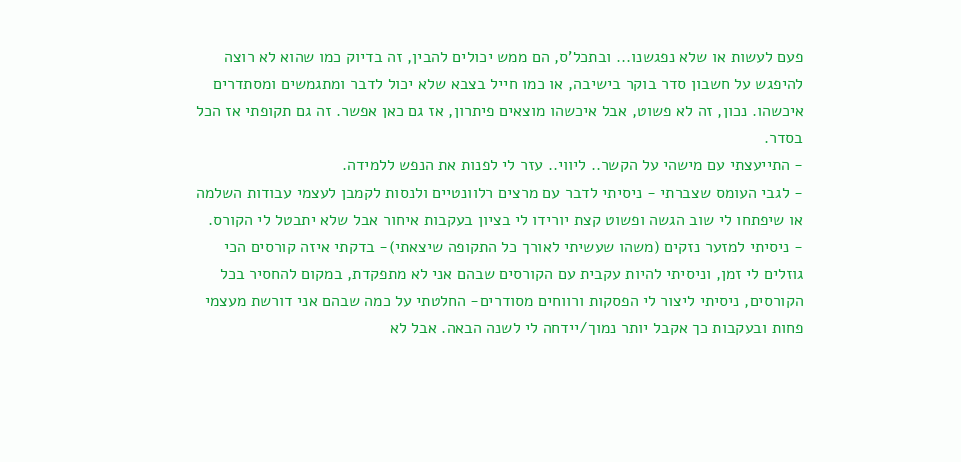פעם לעשות או שלא נפגשנו... ובתכל'ס, הם ממש יכולים להבין, זה בדיוק כמו שהוא לא רוצה להיפגש על חשבון סדר בוקר בישיבה, או כמו חייל בצבא שלא יכול לדבר ומתגמשים ומסתדרים איכשהו. נכון, זה לא פשוט, אבל איכשהו מוצאים פיתרון, אז גם כאן אפשר. זה גם תקופתי אז הכל בסדר.
- התייעצתי עם מישהי על הקשר.. ליווי.. עזר לי לפנות את הנפש ללמידה.
- לגבי העומס שצברתי - ניסיתי לדבר עם מרצים רלוונטיים ולנסות לקמבן לעצמי עבודות השלמה או שיפתחו לי שוב הגשה ופשוט קצת יורידו לי בציון בעקבות איחור אבל שלא יתבטל לי הקורס.
- ניסיתי למזער נזקים (משהו שעשיתי לאורך כל התקופה שיצאתי)- בדקתי איזה קורסים הכי גוזלים לי זמן, וניסיתי להיות עקבית עם הקורסים שבהם אני לא מתפקדת, במקום להחסיר בכל הקורסים, ניסיתי ליצור לי הפסקות ורווחים מסודרים- החלטתי על כמה שבהם אני דורשת מעצמי פחות ובעקבות כך אקבל יותר נמוך/יידחה לי לשנה הבאה. אבל לא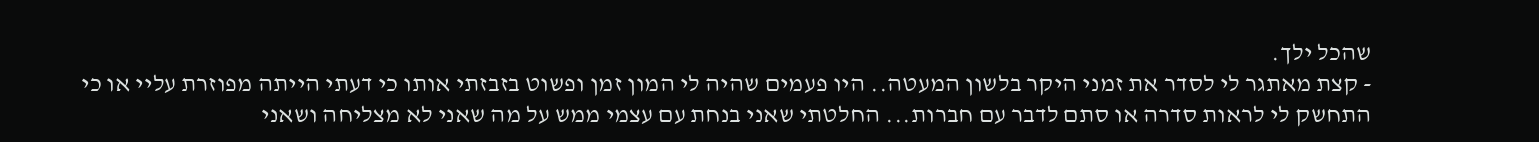שהכל ילך.
- קצת מאתגר לי לסדר את זמני היקר בלשון המעטה.. היו פעמים שהיה לי המון זמן ופשוט בזבזתי אותו כי דעתי הייתה מפוזרת עליי או כי התחשק לי לראות סדרה או סתם לדבר עם חברות... החלטתי שאני בנחת עם עצמי ממש על מה שאני לא מצליחה ושאני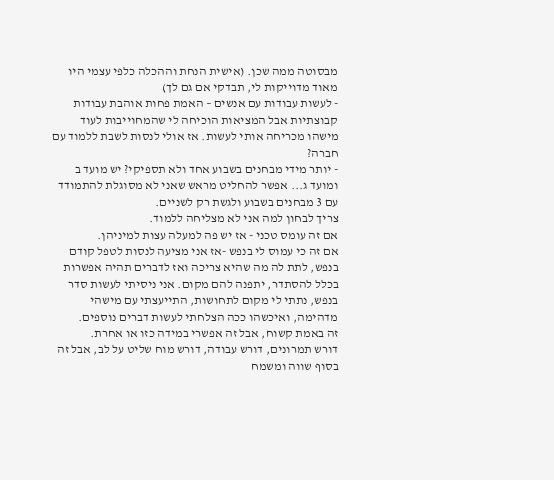מבסוטה ממה שכן. (אישית הנחת וההכלה כלפי עצמי היו מאוד מדוייקות לי, תבדקי אם גם לך)
- לעשות עבודות עם אנשים – האמת פחות אוהבת עבודות קבוצתיות אבל המציאות הוכיחה לי שהמחוייבות לעוד מישהו מכריחה אותי לעשות. אז אולי לנסות לשבת ללמוד עם חברה?
- יותר מידי מבחנים בשבוע אחד ולא תספיקי? יש מועד ב ומועד ג... אפשר להחליט מראש שאני לא מסוגלת להתמודד עם 3 מבחנים בשבוע ולגשת רק לשניים.
צריך לבחון למה אני לא מצליחה ללמוד.
אם זה עומס טכני - אז יש פה למעלה עצות למיניהן.
אם זה כי עמוס לי בנפש -אז אני מציעה לנסות לטפל קודם בנפש, לתת לה מה שהיא צריכה ואז לדברים תהיה אפשרות בכלל להסתדר, יתפנה להם מקום. אני ניסיתי לעשות סדר בנפש, נתתי לי מקום לתחושות, התייעצתי עם מישהי מדהימה, ואיכשהו ככה הצלחתי לעשות דברים נוספים.
זה באמת קשוח, אבל זה אפשרי במידה כזו או אחרת.
דורש תמרונים, דורש עבודה, דורש מוח שליט על לב, אבל זה בסוף שווה ומשמח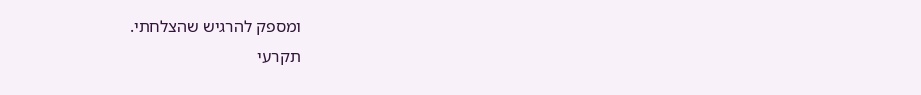ומספק להרגיש שהצלחתי.
תקרעי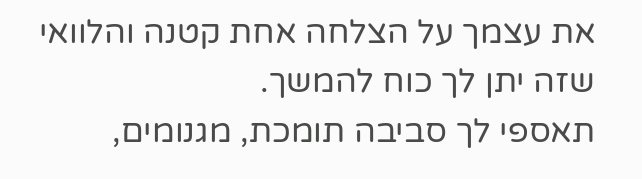את עצמך על הצלחה אחת קטנה והלוואי שזה יתן לך כוח להמשך.
תאספי לך סביבה תומכת, מגנומים,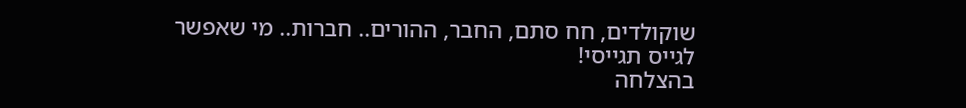שוקולדים, חח סתם, החבר, ההורים.. חברות.. מי שאפשר לגייס תגייסי!
בהצלחה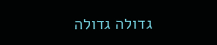גדולה גדולה